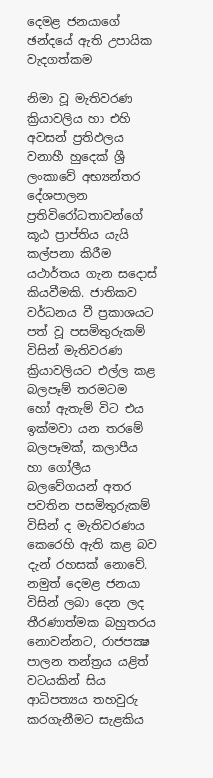දෙමළ ජනයාගේ ඡන්දයේ ඇති උපායික වැදගත්කම

නිමා වූ මැතිවරණ ක්‍රියාවලිය හා එහි අවසන් ප්‍රතිඵලය වනාහී හුදෙක් ශ්‍රී ලංකාවේ අභ්‍යන්තර දේශපාලන ප්‍රතිවිරෝධතාවන්ගේ කූඨ ප්‍රාප්තිය යැයි කල්පනා කිරීම යථාර්තය ගැන සදොස් කියවීමකි. ජාතිකව වර්ධනය වී ප්‍රකාශයට පත් වූ පසමිතුරුකම් විසින් මැතිවරණ ක්‍රියාවලියට එල්ල කළ බලපෑම් තරමටම  හෝ ඇතැම් විට එය ඉක්මවා යන තරමේ බලපෑමක්, කලාපීය හා ගෝලීය බලවේගයන් අතර පවතින පසමිතුරුකම් විසින් ද මැතිවරණය කෙරෙහි ඇති කළ බව දැන් රහසක් නොවේ. නමුත් දෙමළ ජනයා විසින් ලබා දෙන ලද තීරණාත්මක බහුතරය නොවන්නට, රාජපක්‍ෂ පාලන තන්ත්‍රය යළිත් වටයකින් සිය ආධිපත්‍යය තහවුරු කරගැනීමට සැළකිය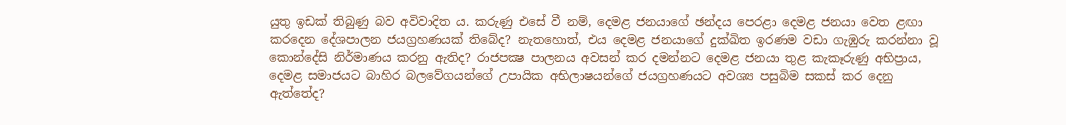යුතු ඉඩක් තිබුණු බව අවිවාදිත ය. කරුණු එසේ වී නම්, දෙමළ ජනයාගේ ඡන්දය පෙරළා දෙමළ ජනයා වෙත ළඟා කරදෙන දේශපාලන ජයග්‍රහණයක් තිබේද? නැතහොත්, එය දෙමළ ජනයාගේ දුක්ඛිත ඉරණම වඩා ගැඹුරු කරන්නා වූ කොන්දේසි නිර්මාණය කරනු ඇතිද? රාජපක්‍ෂ පාලනය අවසන් කර දමන්නට දෙමළ ජනයා තුළ කැකෑරුණු ‍අභිප්‍රාය, දෙමළ සමාජයට බාහිර බලවේගයන්ගේ උපායික අභිලාෂයන්ගේ ජයග්‍රහණයට අවශ්‍ය පසුබිම සකස් කර දෙනු ඇත්තේද?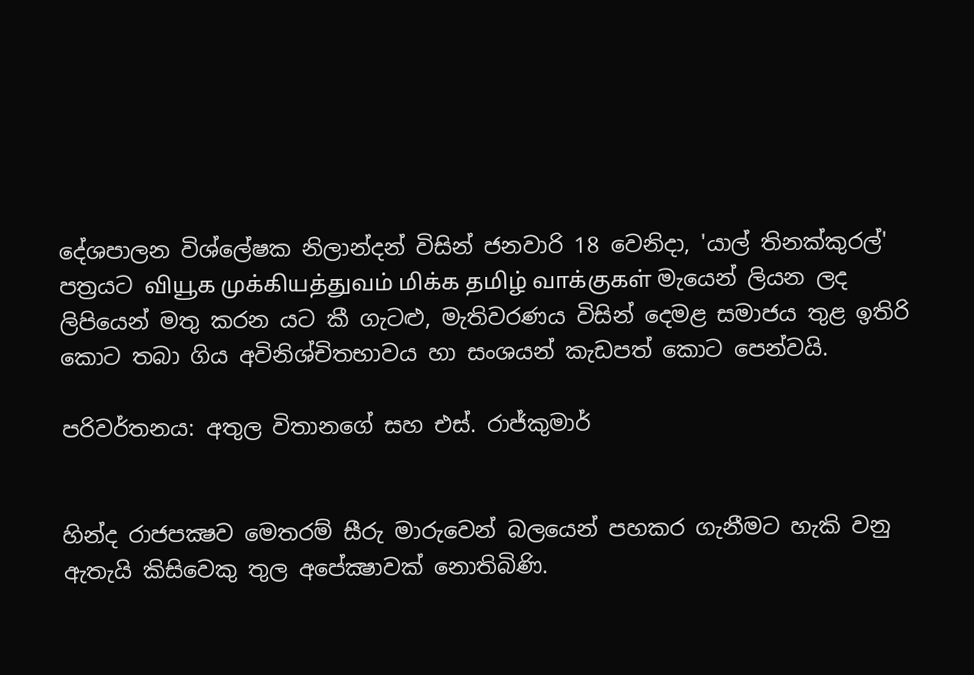දේශපාලන විශ්ලේෂක නිලාන්දන් විසින් ජනවාරි 18 වෙනිදා, 'යාල් තිනක්කුරල්' පත්‍රයට வியூக முக்கியத்துவம் மிக்க தமிழ் வாக்குகள் මැයෙන් ලියන ලද ලිපියෙන් මතු කරන යට කී ගැටළු, මැතිවරණය විසින් දෙමළ සමාජය තුළ ඉතිරි කොට තබා ගිය අවිනිශ්චිතභාවය හා සංශයන් කැඩපත් කොට පෙන්වයි.

පරිවර්තනය: අතුල විතානගේ සහ එස්. රාජ්කුමාර්


හින්ද රාජපක්‍ෂව මෙතරම් සීරු මාරුවෙන් බලයෙන් පහකර ගැනීමට හැකි වනු ඇතැයි කිසිවෙකු තුල අපේක්‍ෂාවක් නොතිබිණි.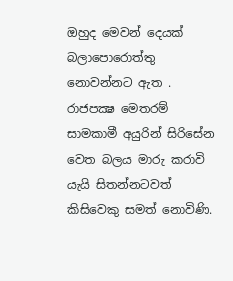ඔහුද මෙවන් දෙයක් බලාපොරොත්තු නොවන්නට ඇත . රාජපක්‍ෂ මෙතරම් සාමකාමී අයුරින් සිරිසේන වෙත බලය මාරු කරාවි යැයි සිතන්නටවත් කිසිවෙකු සමත් නොවිණි.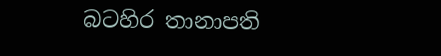බටහිර තානාපති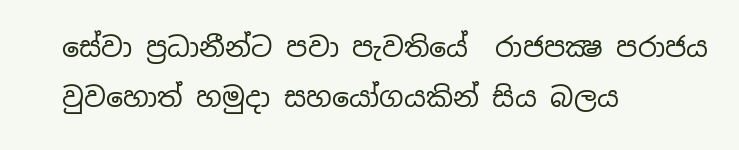සේවා ප්‍රධානීන්ට පවා පැවතියේ  රාජපක්‍ෂ පරාජය වුවහොත් හමුදා සහයෝගයකින් සිය බලය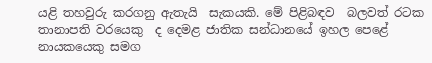යළි තහවුරු කරගනු ඇතැයි  සැකයකි. මේ පිළිබඳව  බලවත් රටක තානාපති වරයෙකු  ද දෙමළ ජාතික සන්ධානයේ ඉහල පෙළේ නායකයෙකු සමග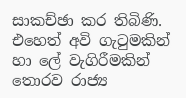සාකච්ඡා කර තිබිණි. එහෙත් අවි ගැටුමකින් හා ලේ වැගිරීමකින් තොරව රාජ්‍ය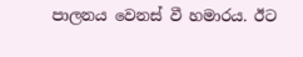පාලනය වෙනස් වී හමාරය. ඊට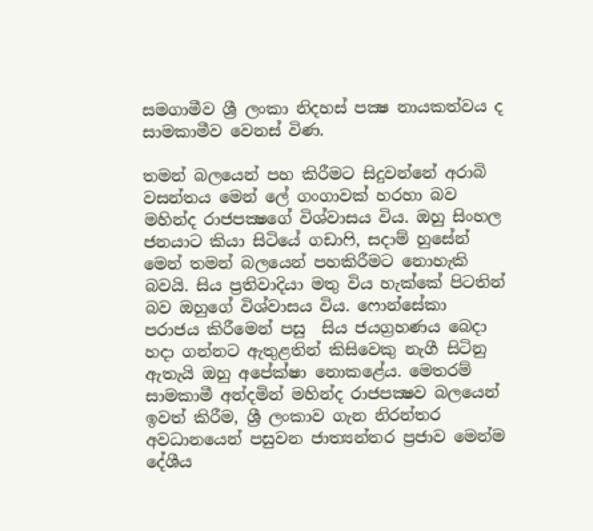සමගාමීව ශ්‍රී ලංකා නිදහස් පක්‍ෂ නායකත්වය ද සාමකාමීව වෙනස් විණ.

තමන් බලයෙන් පහ කිරීමට සිදුවන්නේ අරාබි වසන්තය මෙන් ලේ ගංගාවක් හරහා බව මහින්ද රාජපක්‍ෂගේ විශ්වාසය විය. ඔහු සිංහල ජනයාට කියා සිටියේ ගඩාෆි, සදාම් හුසේන් මෙන් තමන් බලයෙන් පහකිරීමට නොහැකි බවයි. සිය ප්‍රතිවාදියා මතු විය හැක්කේ පිටතින් බව ඔහුගේ විශ්වාසය විය. ෆොන්සේකා පරාජය කිරීමෙන් පසු  සිය ජයග්‍රහණය බෙදා හදා ගන්නට ඇතුළතින් කිසිවෙකු නැගී සිටිනු ඇතැයි ඔහු අපේක්ෂා නොකළේය. මෙතරම් සාමකාමී අන්දමින් මහින්ද රාජපක්‍ෂව බලයෙන්  ඉවත් කිරීම, ශ්‍රී ලංකාව ගැන නිරන්තර අවධානයෙන් පසුවන ජාත්‍යන්තර ප්‍රජාව මෙන්ම  දේශීය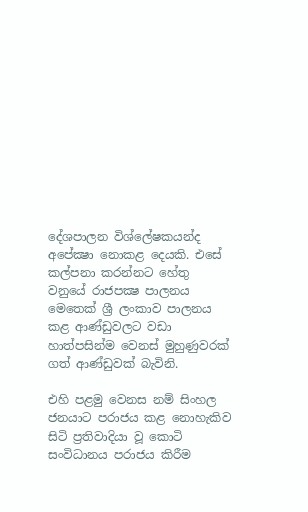දේශපාලන විශ්ලේෂකයන්ද අපේක්‍ෂා නොකළ දෙයකි. එසේ කල්පනා කරන්නට හේතු වනුයේ රාජපක්‍ෂ පාලනය මෙතෙක් ශ්‍රී ලංකාව පාලනය කළ ආණ්ඩුවලට වඩා හාත්පසින්ම වෙනස් මුහුණුවරක් ගත් ආණ්ඩුවක් බැවිනි.

එහි පළමු වෙනස නම් සිංහල ජනයාට පරාජය කළ නොහැකිව සිටි ප්‍රතිවාදියා වූ කොටි සංවිධානය පරාජය කිරීම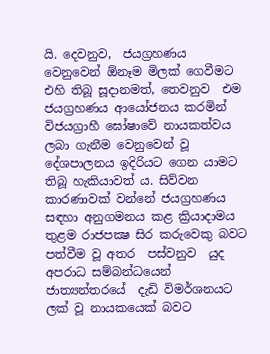යි. දෙවනුව,  ජයග්‍රහණය වෙනුවෙන් ඕනෑම මිලක් ගෙවීමට එහි තිබූ සූදානමත්, තෙවනුව  එම ජයග්‍රහණය ආයෝජනය කරමින් විජයග්‍රාහී ඝෝෂාවේ නායකත්වය ලබා ගැනීම වෙනුවෙන් වූ දේශපාලනය ඉදිරියට ගෙන යාමට තිබූ හැකියාවත් ය. සිව්වන කාරණාවක් වන්නේ ජයග්‍රහණය සඳහා අනුගමනය කළ ක්‍රියාදාමය තුළම රාජපක්‍ෂ සිර කරුවෙකු බවට පත්වීම වූ අතර  පස්වනුව  යුද අපරාධ සම්බන්ධයෙන් ජාත්‍යන්තරයේ  දැඩි විමර්ශනයට ලක් වූ නායකයෙක් බවට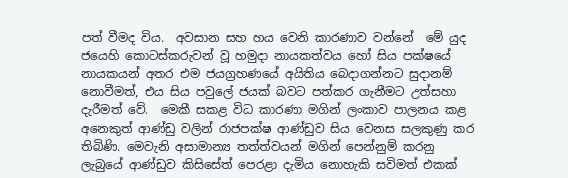පත් වීමද විය.  අවසාන සහ හය වෙනි කාරණාව වන්නේ  මේ යුද ජයෙහි කොටස්කරුවන් වූ හමුදා නායකත්වය හෝ සිය පක්ෂයේ නායකයන් අතර එම ජයග්‍රහණයේ අයිතිය බෙදාගන්නට සුදානම් නොවීමත්, එය සිය පවුලේ ජයක් බවට පත්කර ගැනීමට උත්සහා දැරීමත් වේ.  මෙකී සකළ විධ කාරණා මගින් ලංකාව පාලනය කළ අනෙකුත් ආණ්ඩු වලින් රාජපක්ෂ ආණ්ඩුව සිය වෙනස සලකුණු කර තිබිණි. මෙවැනි අසාමාන්‍ය තත්ත්වයන් මගින් පෙන්නුම් කරනු ලැබුයේ ආණ්ඩුව කිසිසේත් පෙරළා දැමිය නොහැකි සවිමත් එකක්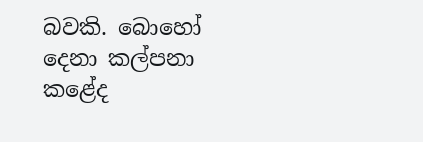බවකි. බොහෝ දෙනා කල්පනා කළේද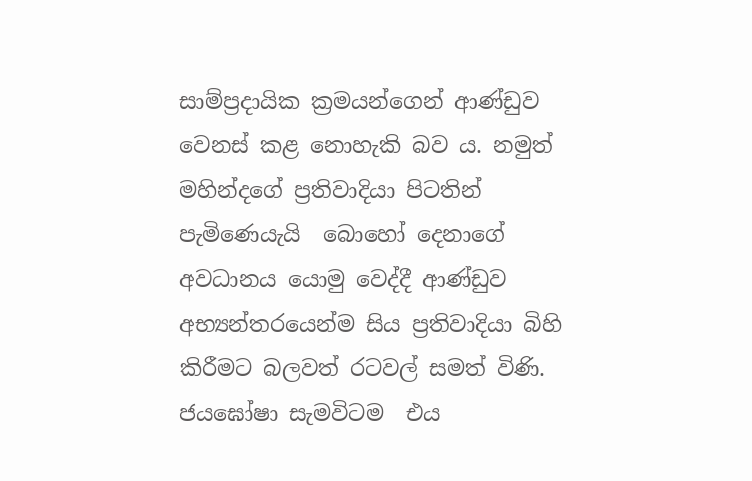සාම්ප්‍රදායික ක්‍රමයන්ගෙන් ආණ්ඩුව වෙනස් කළ නොහැකි බව ය. නමුත්  මහින්දගේ ප්‍රතිවාදියා පිටතින් පැමිණෙයැයි  බොහෝ දෙනාගේ අවධානය යොමු වෙද්දී ආණ්ඩුව අභ්‍යන්තරයෙන්ම සිය ප්‍රතිවාදියා බිහි කිරීමට බලවත් රටවල් සමත් විණි. ජයඝෝෂා සැමවිටම  එය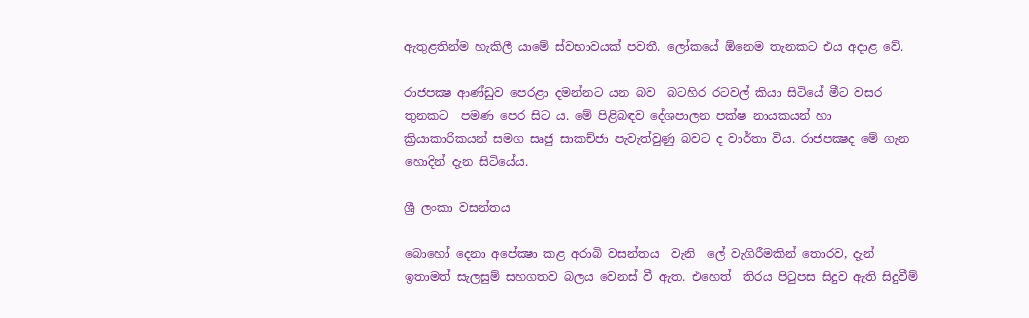ඇතුළතින්ම හැකිලී යාමේ ස්වභාවයක් පවතී. ලෝකයේ ඕනෙම තැනකට එය අදාළ වේ.

රාජපක්‍ෂ ආණ්ඩුව පෙරළා දමන්නට යන බව  බටහිර රටවල් කියා සිටියේ මීට වසර තුනකට  පමණ පෙර සිට ය. මේ පිළිබඳව දේශපාලන පක්ෂ නායකයන් හා ක්‍රියාකාරිකයන් සමග සෘජු සාකච්ජා පැවැත්වුණු බවට ද වාර්තා විය. රාජපක්‍ෂද මේ ගැන හොදින් දැන සිටියේය.

ශ්‍රී ලංකා වසන්තය

බොහෝ දෙනා අපේක්‍ෂා කළ අරාබි වසන්තය  වැනි  ලේ වැගිරීමකින් තොරව, දැන් ඉතාමත් සැලසුම් සහගතව බලය වෙනස් වී ඇත. එහෙත්  තිරය පිටුපස සිදුව ඇති සිදුවීම්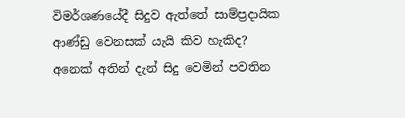විමර්ශණයේදී සිදුව ඇත්තේ සාම්ප්‍රදායික ආණ්ඩු වෙනසක් යැයි කිව හැකිද?  අනෙක් අතින් දැන් සිදු වෙමින් පවතින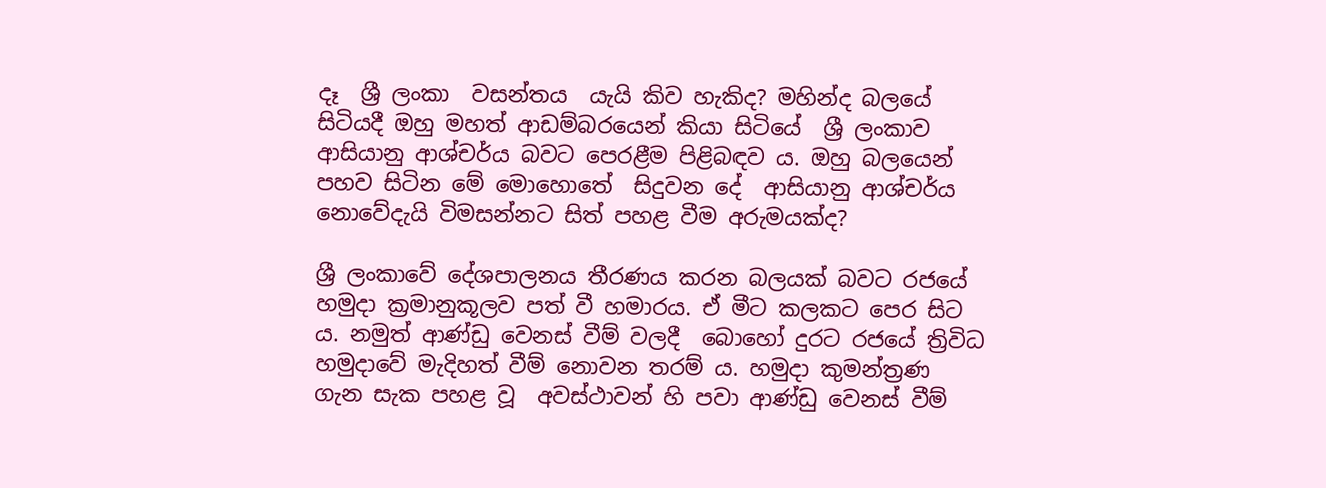දෑ  ශ්‍රී ලංකා  වසන්තය  යැයි කිව හැකිද? මහින්ද බලයේ සිටියදී ඔහු මහත් ආඩම්බරයෙන් කියා සිටියේ  ශ්‍රී ලංකාව ආසියානු ආශ්චර්ය බවට පෙරළීම පිළිබඳව ය. ඔහු බලයෙන් පහව සිටින මේ මොහොතේ  සිදුවන දේ  ආසියානු ආශ්චර්ය නොවේදැයි විමසන්නට සිත් පහළ වීම අරුමයක්ද?

ශ්‍රී ලංකාවේ දේශපාලනය තීරණය කරන බලයක් බවට රජයේ හමුදා ක්‍රමානුකූලව පත් වී හමාරය. ඒ මීට කලකට පෙර සිට ය. නමුත් ආණ්ඩු වෙනස් වීම් වලදී  බොහෝ දුරට රජයේ ත්‍රිවිධ හමුදාවේ මැදිහත් වීම් නොවන තරම් ය. හමුදා කුමන්ත්‍රණ ගැන සැක පහළ වූ  අවස්ථාවන් හි පවා ආණ්ඩු වෙනස් වීම්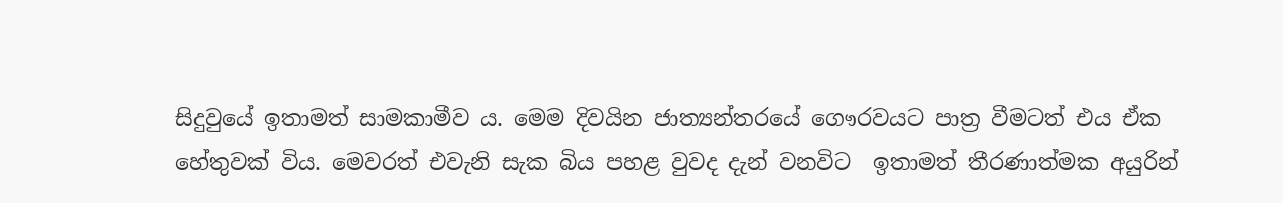සිදුවුයේ ඉතාමත් සාමකාමීව ය. මෙම දිවයින ජාත්‍යන්තරයේ ගෞරවයට පාත්‍ර වීමටත් එය ඒක හේතුවක් විය. මෙවරත් එවැනි සැක බිය පහළ වුවද දැන් වනවිට  ඉතාමත් තීරණාත්මක අයුරින්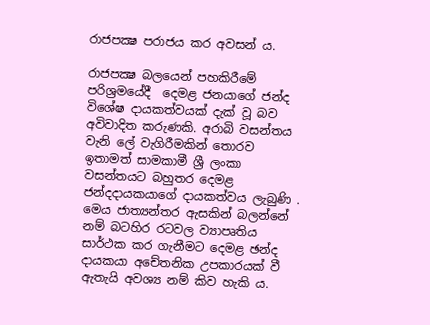රාජපක්‍ෂ පරාජය කර අවසන් ය.

රාජපක්‍ෂ බලයෙන් පහකිරීමේ පරිශ්‍රමයේදී  දෙමළ ජනයාගේ ජන්ද විශේෂ දායකත්වයක් දැක් වූ බව අවිවාදිත කරුණකි. අරාබි වසන්තය වැනි ලේ වැගිරීමකින් තොරව ඉතාමත් සාමකාමී ශ්‍රී ලංකා වසන්තයට බහුතර දෙමළ ජන්දදායකයාගේ දායකත්වය ලැබුණි . මෙය ජාත්‍යන්තර ඇසකින් බලන්නේ නම් බටහිර රටවල ව්‍යාපෘතිය සාර්ථක කර ගැනීමට දෙමළ ඡන්ද දායකයා අචේතනික උපකාරයක් වී ඇතැයි අවශ්‍ය නම් කිව හැකි ය.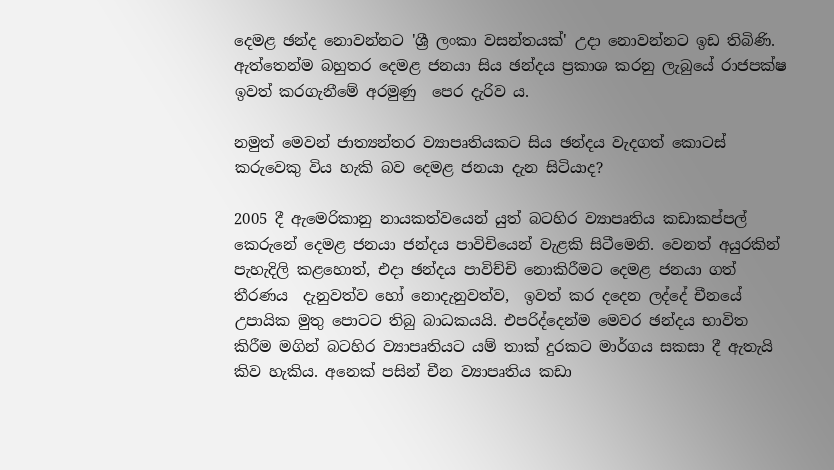දෙමළ ඡන්ද නොවන්නට 'ශ්‍රී ලංකා වසන්තයක්' උදා නොවන්නට ඉඩ තිබිණි. ඇත්තෙන්ම බහුතර දෙමළ ජනයා සිය ඡන්දය ප්‍රකාශ කරනු ලැබුයේ රාජපක්ෂ ඉවත් කරගැනීමේ අරමුණු  පෙර දැරිව ය.

නමුත් මෙවන් ජාත්‍යන්තර ව්‍යාපෘතියකට සිය ඡන්දය වැදගත් කොටස් කරුවෙකු විය හැකි බව දෙමළ ජනයා දැන සිටියාද?

2005 දී ඇමෙරිකානු නායකත්වයෙන් යුත් බටහිර ව්‍යාපෘතිය කඩාකප්පල් කෙරුනේ දෙමළ ජනයා ජන්දය පාවිචියෙන් වැළකි සිටීමෙනි. වෙනත් අයුරකින් පැහැදිලි කළහොත්, එදා ඡන්දය පාවිච්චි නොකිරීමට දෙමළ ජනයා ගත් තීරණය  දැනුවත්ව හෝ නොදැනුවත්ව,  ඉවත් කර දදෙන ලද්දේ චීනයේ උපායික මුතු පොටට තිබු බාධකයයි. එපරිද්දෙන්ම මෙවර ඡන්දය භාවිත කිරීම මගින් බටහිර ව්‍යාපෘතියට යම් තාක් දුරකට මාර්ගය සකසා දී ඇතැයි කිව හැකිය. අනෙක් පසින් චීන ව්‍යාපෘතිය කඩා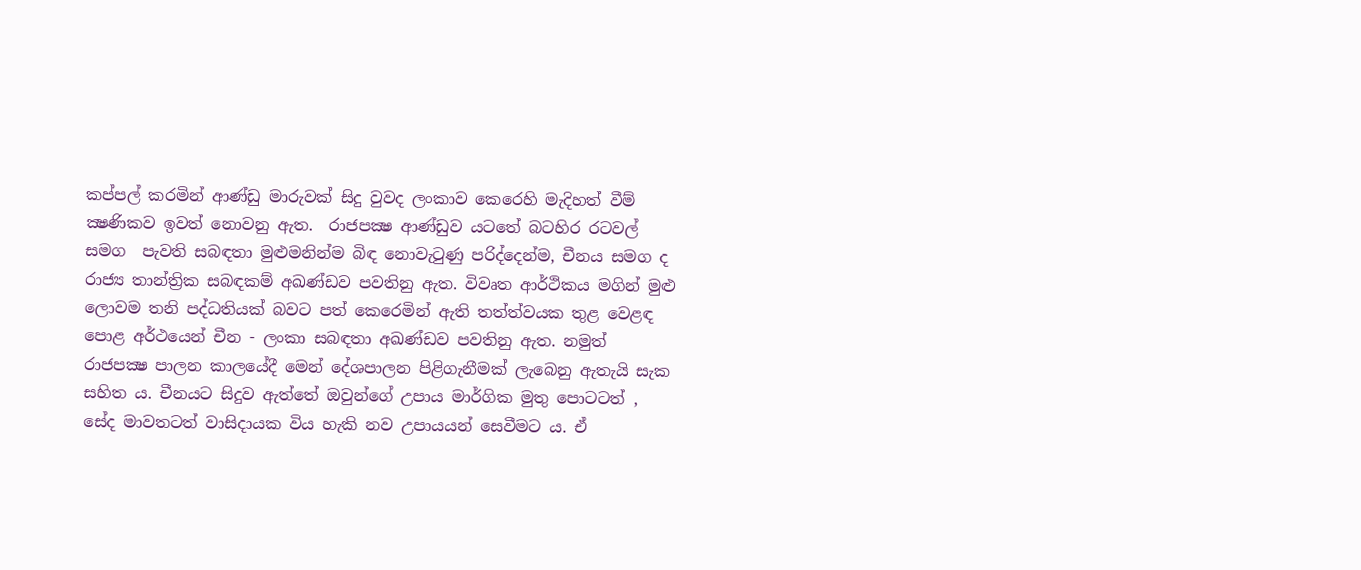කප්පල් කරමින් ආණ්ඩු මාරුවක් සිදු වුවද ලංකාව කෙරෙහි මැදිහත් වීම් ක්‍ෂණිකව ඉවත් නොවනු ඇත.  රාජපක්‍ෂ ආණ්ඩුව යටතේ බටහිර රටවල් සමග  පැවති සබඳතා මුළුමනින්ම බිඳ නොවැටුණු පරිද්දෙන්ම, චීනය සමග ද රාජ්‍ය තාන්ත්‍රික සබඳකම් අඛණ්ඩව පවතිනු ඇත. විවෘත ආර්ථිකය මගින් මුළු ලොවම තනි පද්ධතියක් බවට පත් කෙරෙමින් ඇති තත්ත්වයක තුළ වෙළඳ පොළ අර්ථයෙන් චීන - ලංකා සබඳතා අඛණ්ඩව පවතිනු ඇත. නමුත් රාජපක්‍ෂ පාලන කාලයේදී මෙන් දේශපාලන පිළිගැනීමක් ලැබෙනු ඇතැයි සැක සහිත ය. චීනයට සිදුව ඇත්තේ ඔවුන්ගේ උපාය මාර්ගික මුතු පොටටත් , සේද මාවතටත් වාසිදායක විය හැකි නව උපායයන් සෙවීමට ය. ඒ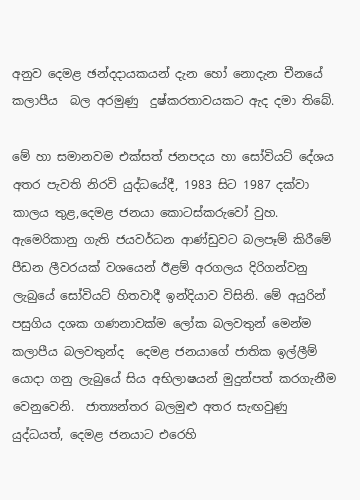අනුව දෙමළ ඡන්දදායකයන් දැන හෝ නොදැන චීනයේ කලාපීය  බල අරමුණු  දුෂ්කරතාවයකට ඇද දමා තිබේ.

මේ හා සමානවම එක්සත් ජනපදය හා සෝවියට් දේශය අතර පැවති නිරවි යුද්ධයේදී, 1983 සිට 1987 දක්වා  කාලය තුළ,දෙමළ ජනයා කොටස්කරුවෝ වුහ. ඇමෙරිකානු ගැති ජයවර්ධන ආණ්ඩුවට බලපෑම් කිරීමේ පීඩන ලීවරයක් වශයෙන් ඊළම් අරගලය දිරිගන්වනු ලැබුයේ සෝවියට් හිතවාදී ඉන්දියාව විසිනි. මේ අයුරින් පසුගිය දශක ගණනාවක්ම ලෝක බලවතුන් මෙන්ම කලාපීය බලවතුන්ද  දෙමළ ජනයාගේ ජාතික ඉල්ලීම් යොදා ගනු ලැබුයේ සිය අභිලාෂයන් මුදුන්පත් කරගැනීම වෙනුවෙනි.  ජාත්‍යන්තර බලමුළු අතර සැඟවුණු යුද්ධයත්, දෙමළ ජනයාට එරෙහි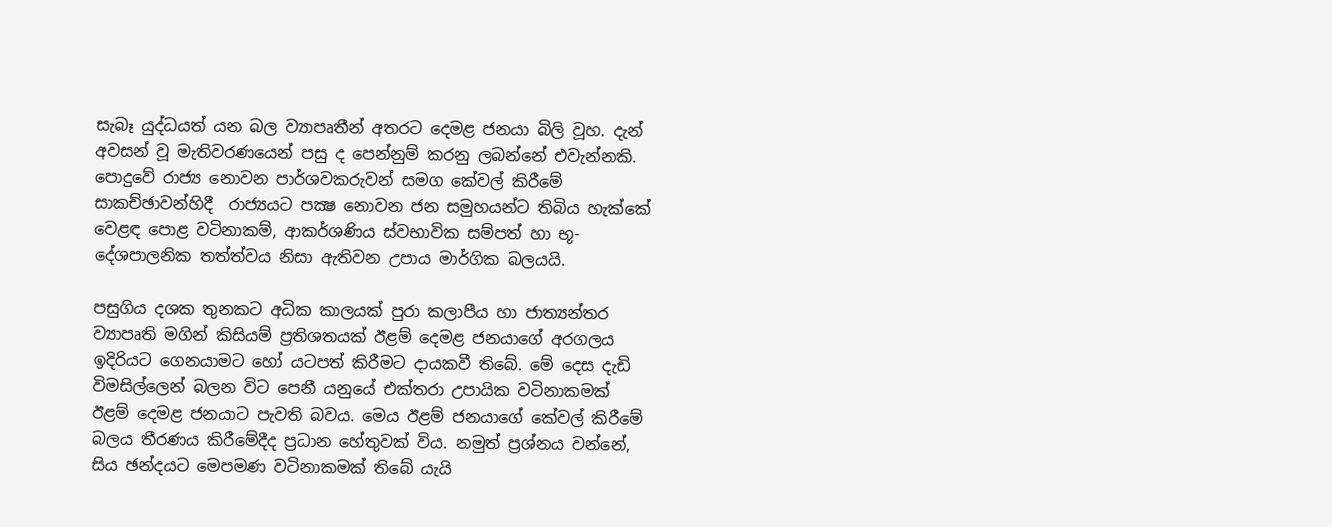සැබෑ යුද්ධයත් යන බල ව්‍යාපෘතීන් අතරට දෙමළ ජනයා බිලි වූහ. දැන් අවසන් වූ මැතිවරණයෙන් පසු ද පෙන්නුම් කරනු ලබන්නේ එවැන්නකි. පොදුවේ රාජ්‍ය නොවන පාර්ශවකරුවන් සමග කේවල් කිරීමේ සාකච්ඡාවන්හිදී  රාජ්‍යයට පක්‍ෂ නොවන ජන සමුහයන්ට තිබිය හැක්කේ  වෙළඳ පොළ වටිනාකම්, ආකර්ශණිය ස්වභාවික සම්පත් හා භූ-දේශපාලනික තත්ත්වය නිසා ඇතිවන උපාය මාර්ගික බලයයි.

පසුගිය දශක තුනකට අධික කාලයක් පුරා කලාපීය හා ජාත්‍යන්තර ව්‍යාපෘති මගින් කිසියම් ප්‍රතිශතයක් ඊළම් දෙමළ ජනයාගේ අරගලය ඉදිරියට ගෙනයාමට හෝ යටපත් කිරීමට දායකවී තිබේ. මේ දෙස දැඩි විමසිල්ලෙන් බලන විට පෙනී යනුයේ එක්තරා උපායික වටිනාකමක් ඊළම් දෙමළ ජනයාට පැවති බවය. මෙය ඊළම් ජනයාගේ කේවල් කිරීමේ බලය තීරණය කිරීමේදීද ප්‍රධාන හේතුවක් විය. නමුත් ප්‍රශ්නය වන්නේ, සිය ඡන්දයට මෙපමණ වටිනාකමක් තිබේ යැයි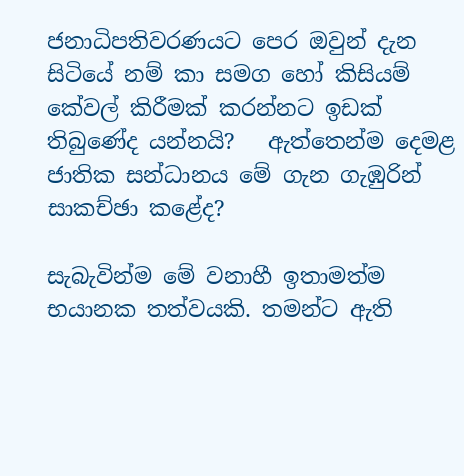ජනාධිපතිවරණයට පෙර ඔවුන් දැන සිටියේ නම් කා සමග හෝ කිසියම් කේවල් කිරීමක් කරන්නට ඉඩක් තිබුණේද යන්නයි?   ඇත්තෙන්ම දෙමළ ජාතික සන්ධානය මේ ගැන ගැඹුරින් සාකච්ඡා කළේද?

සැබැවින්ම මේ වනාහී ඉතාමත්ම භයානක තත්වයකි. තමන්ට ඇති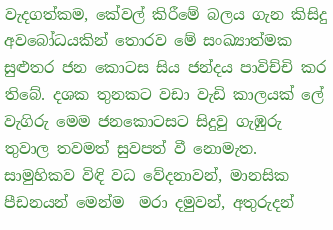වැදගත්කම, කේවල් කිරීමේ බලය ගැන කිසිදු අවබෝධයකින් තොරව මේ සංඛ්‍යාත්මක සුළුතර ජන කොටස සිය ජන්දය පාවිච්චි කර තිබේ. දශක තුනකට වඩා වැඩි කාලයක් ලේ වැගිරු මෙම ජනකොටසට සිදුවු ගැඹුරු තුවාල තවමත් සුවපත් වී නොමැත. සාමුහිකව විඳි වධ වේදනාවන්, මානසික පීඩනයන් මෙන්ම  මරා දමුවන්, අතුරුදන්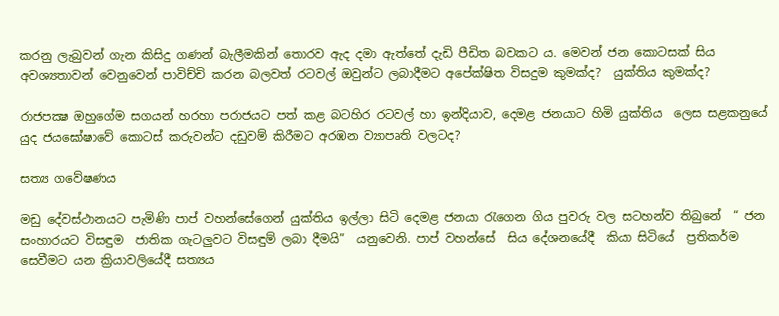කරනු ලැබුවන් ගැන කිසිදු ගණන් බැලීමකින් තොරව ඇද දමා ඇත්තේ දැඩි පීඩිත බවකට ය. මෙවන් ජන කොටසක් සිය අවශ්‍යතාවන් වෙනුවෙන් පාවිච්චි කරන බලවත් රටවල් ඔවුන්ට ලබාදීමට අපේක්ෂිත විසදුම කුමක්ද?  යුක්තිය කුමක්ද?

රාජපක්‍ෂ ඔහුගේම සගයන් හරහා පරාජයට පත් කළ බටහිර රටවල් හා ඉන්දියාව, දෙමළ ජනයාට හිමි යුක්තිය  ලෙස සළකනුයේ  යුද ජයඝෝෂාවේ කොටස් කරුවන්ට දඩුවම් කිරීමට අරඹන ව්‍යාපෘති වලටද?

සත්‍ය ගවේෂණය

මඩු දේවස්ථානයට පැමිණි පාප් වහන්සේගෙන් යුක්තිය ඉල්ලා සිටි දෙමළ ජනයා රැගෙන ගිය පුවරු වල සටහන්ව තිබුනේ  “ ජන සංහාරයට විසඳුම  ජාතික ගැටලුවට විසඳුම් ලබා දීමයි”  යනුවෙනි. පාප් වහන්සේ  සිය දේශනයේදී  කියා සිටියේ  ප්‍රතිකර්ම සෙවීමට යන ක්‍රියාවලියේදී සත්‍යය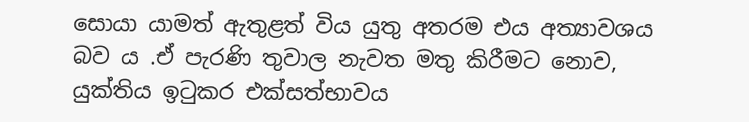සොයා යාමත් ඇතුළත් විය යුතු අතරම එය අත්‍යාවශය බව ය .ඒ පැරණි තුවාල නැවත මතු කිරීමට නොව, යුක්තිය ඉටුකර එක්සත්භාවය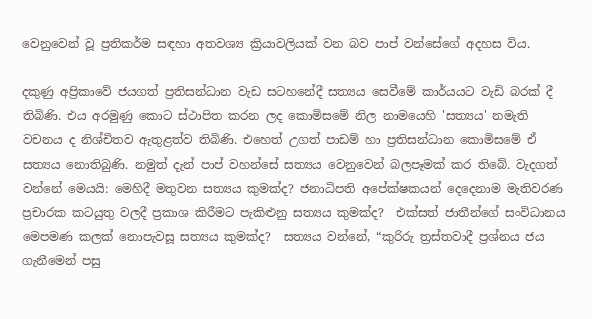වෙනුවෙන් වූ ප්‍රතිකර්ම සඳහා අතවශ්‍ය ක්‍රියාවලියක් වන බව පාප් වන්සේගේ අදහස විය.

දකුණු අප්‍රිකාවේ ජයගත් ප්‍රතිසන්ධාන වැඩ සටහනේදී සත්‍යය සෙවීමේ කාර්යයට වැඩි බරක් දී තිබිණි. එය අරමුණු කොට ස්ථාපිත කරන ලද කොමිසමේ නිල නාමයෙහි 'සත්‍යය' නමැති වචනය ද නිශ්චිතව ඇතුළත්ව තිබිණි. එහෙත් උගත් පාඩම් හා ප්‍රතිසන්ධාන කොමිසමේ ඒ  සත්‍යය නොතිබුණි. නමුත් දැන් පාප් වහන්සේ සත්‍යය වෙනුවෙන් බලපෑමක් කර තිබේ. වැදගත් වන්නේ මෙයයි: මෙහිදී මතුවන සත්‍යය කුමක්ද? ජනාධිපති අපේක්ෂකයන් දෙදෙනාම මැතිවරණ ප්‍රචාරක කටයුතු වලදී ප්‍රකාශ කිරීමට පැකිළුනු සත්‍යය කුමක්ද?  එක්සත් ජාතීන්ගේ සංවිධානය මෙපමණ කලක් නොපැවසූ සත්‍යය කුමක්ද?  සත්‍යය වන්නේ, “කුරිරු ත්‍රස්තවාදී ප්‍රශ්නය ජය ගැනීමෙන් පසු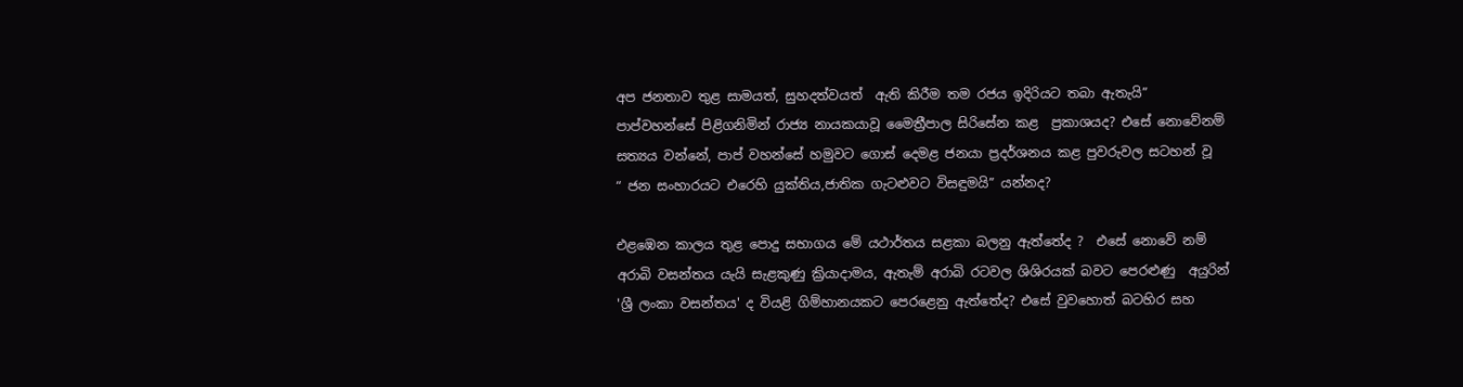අප ජනතාව තුළ සාමයත්, සුහදත්වයත්  ඇති කිරීම තම රජය ඉදිරියට තබා ඇතැයි” පාප්වහන්සේ පිළිගනිමින් රාජ්‍ය නායකයාවූ මෛත්‍රීපාල සිරිසේන කළ  ප්‍රකාශයද? එසේ නොවේනම් සත්‍යය වන්නේ, පාප් වහන්සේ හමුවට ගොස් දෙමළ ජනයා ප්‍රදර්ශනය කළ පුවරුවල සටහන් වූ  “ ජන සංහාරයට එරෙහි යුක්තිය,ජාතික ගැටළුවට විසඳුමයි” යන්නද?

එළඹෙන කාලය තුළ පොදු සභාගය මේ යථාර්තය සළකා බලනු ඇත්තේද ?  එසේ නොවේ නම් අරාබි වසන්තය යැයි සැළකුණු ක්‍රියාදාමය, ඇතැම් අරාබි රටවල ශිශිරයක් බවට පෙරළුණු  අයුරින් 'ශ්‍රී ලංකා වසන්තය' ද වියළි ගිම්හානයකට පෙරළෙනු ඇත්තේද? එසේ වුවහොත් බටහිර සහ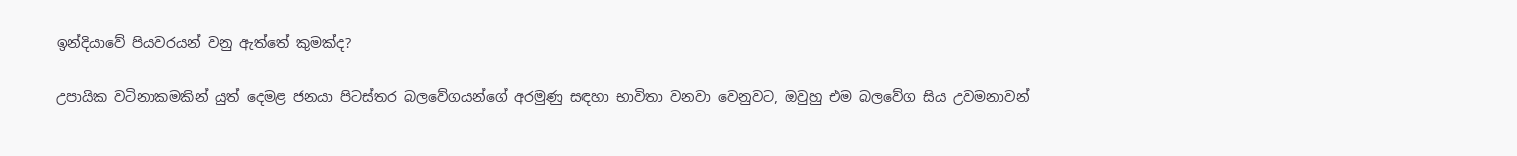ඉන්දියාවේ පියවරයන් වනු ඇත්තේ කුමක්ද?

උපායික වටිනාකමකින් යුත් දෙමළ ජනයා පිටස්තර බලවේගයන්ගේ අරමුණු සඳහා භාවිතා වනවා වෙනුවට, ඔවුහු එම බලවේග සිය උවමනාවන්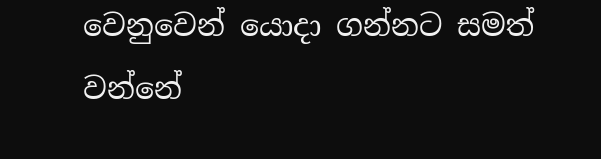වෙනුවෙන් යොදා ගන්නට සමත් වන්නේ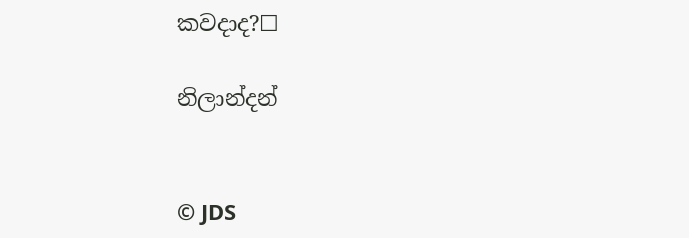කවදාද?☐

නිලාන්දන්


© JDS